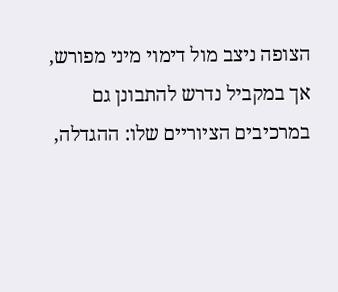הצופה ניצב מול דימוי מיני מפורש, אך במקביל נדרש להתבונן גם במרכיבים הציוריים שלו: ההגדלה,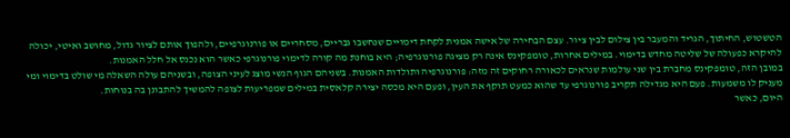הטשטוש, החיתוך, הגריד והמעבר בין צילום לבין ציור. עצם הבחירה של אישה אמנית לקחת דימויים שנחשבו גבריים, מסחריים או פורנוגרפיים, ולהפוך אותם לציור גדול, מחושב ואיטי, יכולה להיקרא כפעולה של שליטה מחדש בדימוי. במילים אחרות, טומפקינס אינה רק מציגה פורנוגרפיה; היא בוחנת מה קורה לדימוי פורנוגרפי כאשר הוא נכנס אל חלל האמנות.
במובן הזה, טומפקינס מחברת בין שני עולמות שנראים לכאורה רחוקים זה מזה: פורנוגרפיה ותולדות האמנות. בשניהם הגוף הנשי מוצג לעיני הצופה, ובשניהם עולה השאלה מי שולט בדימוי ומי מעניק לו משמעות. פעם היא מגדילה תקריב פורנוגרפי עד שהוא כמעט תוקף את העין, ופעם היא מכסה יצירה קלאסית במילים שמפריעות לצופה להמשיך להתבונן בה בנוחות.
היום, כאשר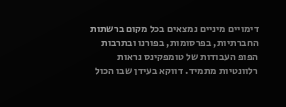דימויים מיניים נמצאים בכל מקום ברשתות החברתיות, בפרסומות, בפורנו ובתרבות הפופ העבודות של טומפקינס נראות רלוונטיות מתמיד. דווקא בעידן שבו הכול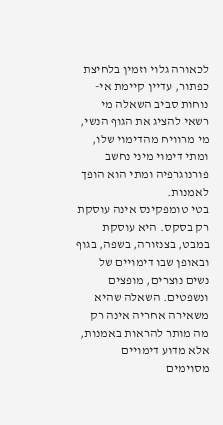לכאורה גלוי וזמין בלחיצת כפתור, עדיין קיימת אי-נוחות סביב השאלה מי רשאי להציג את הגוף הנשי, מי מרוויח מהדימוי שלו, ומתי דימוי מיני נחשב פורנוגרפיה ומתי הוא הופך לאמנות.
בטי טומפקינס אינה עוסקת רק בסקס. היא עוסקת במבט, בצנזורה, בשפה, בגוף ובאופן שבו דימויים של נשים נוצרים, מופצים ונשפטים. השאלה שהיא משאירה אחריה אינה רק מה מותר להראות באמנות, אלא מדוע דימויים מסוימים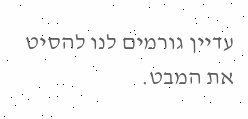עדיין גורמים לנו להסיט את המבט.